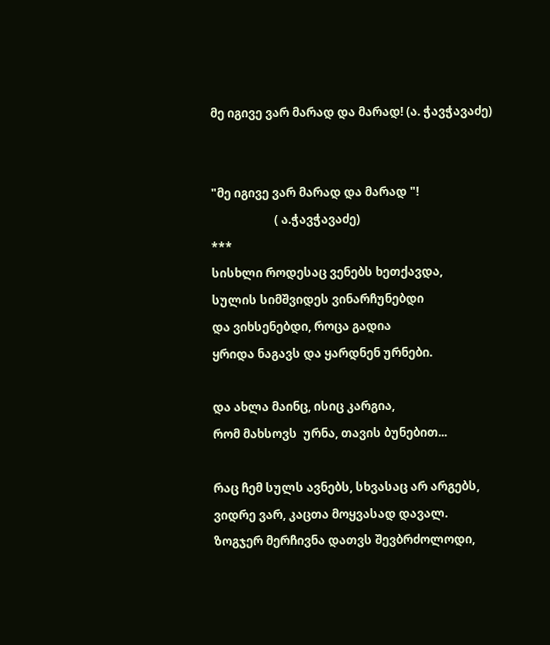მე იგივე ვარ მარად და მარად! (ა. ჭავჭავაძე)


"მე იგივე ვარ მარად და მარად "!
                     ( ა.ჭავჭავაძე)
***
სისხლი როდესაც ვენებს ხეთქავდა,
სულის სიმშვიდეს ვინარჩუნებდი
და ვიხსენებდი, როცა გადია
ყრიდა ნაგავს და ყარდნენ ურნები.

და ახლა მაინც, ისიც კარგია,
რომ მახსოვს  ურნა, თავის ბუნებით...

რაც ჩემ სულს ავნებს, სხვასაც არ არგებს,
ვიდრე ვარ, კაცთა მოყვასად დავალ.
ზოგჯერ მერჩივნა დათვს შევბრძოლოდი,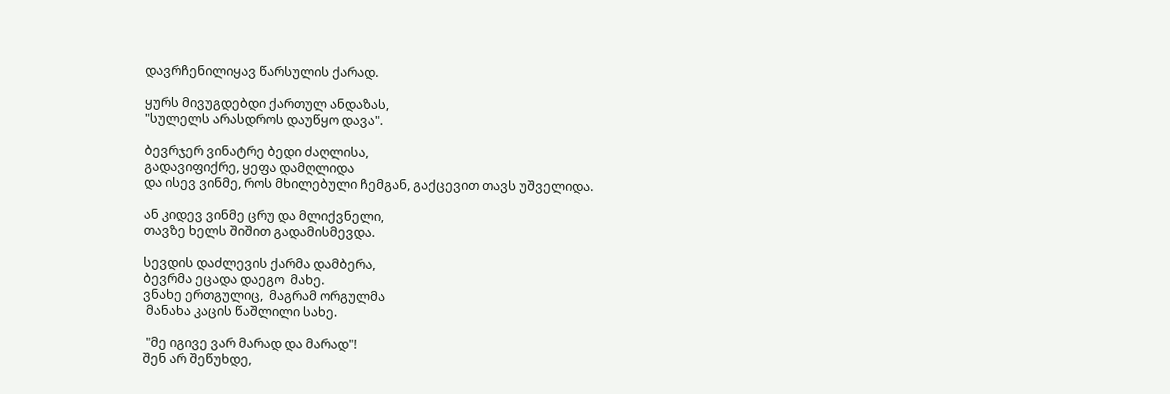დავრჩენილიყავ წარსულის ქარად.

ყურს მივუგდებდი ქართულ ანდაზას,
"სულელს არასდროს დაუწყო დავა".

ბევრჯერ ვინატრე ბედი ძაღლისა,
გადავიფიქრე, ყეფა დამღლიდა
და ისევ ვინმე, როს მხილებული ჩემგან, გაქცევით თავს უშველიდა.

ან კიდევ ვინმე ცრუ და მლიქვნელი,
თავზე ხელს შიშით გადამისმევდა.

სევდის დაძლევის ქარმა დამბერა,
ბევრმა ეცადა დაეგო  მახე.
ვნახე ერთგულიც,  მაგრამ ორგულმა
 მანახა კაცის წაშლილი სახე.

 "მე იგივე ვარ მარად და მარად"!
შენ არ შეწუხდე,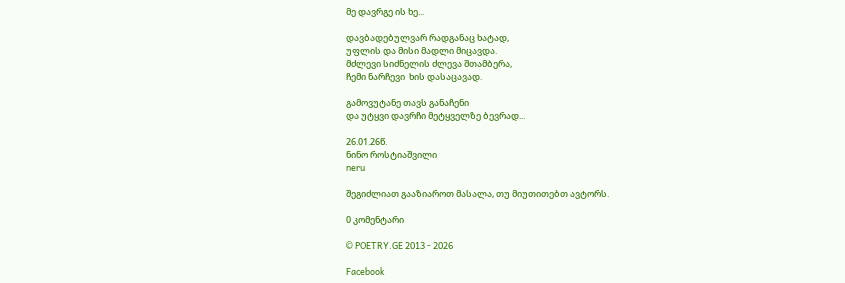მე დავრგე ის ხე...

დავბადებულვარ რადგანაც ხატად,
უფლის და მისი მადლი მიცავდა.
მძლევი სიძნელის ძლევა შთამბერა,
ჩემი ნარჩევი  ხის დასაცავად.

გამოვუტანე თავს განაჩენი
და უტყვი დავრჩი მეტყველზე ბევრად...

26.01.26წ.
ნინო როსტიაშვილი
neru

შეგიძლიათ გააზიაროთ მასალა, თუ მიუთითებთ ავტორს.

0 კომენტარი

© POETRY.GE 2013 - 2026

Facebook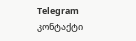Telegram კონტაქტი